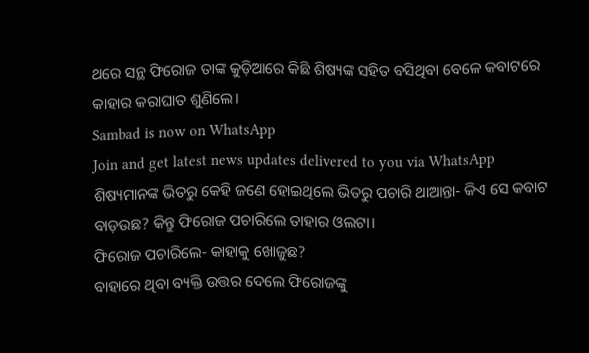ଥରେ ସନ୍ଥ ଫିରୋଜ ତାଙ୍କ କୁଡ଼ିଆରେ କିଛି ଶିଷ୍ୟଙ୍କ ସହିତ ବସିଥିବା ବେଳେ କବାଟରେ କାହାର କରାଘାତ ଶୁଣିଲେ।
Sambad is now on WhatsApp
Join and get latest news updates delivered to you via WhatsApp
ଶିଷ୍ୟମାନଙ୍କ ଭିତରୁ କେହି ଜଣେ ହୋଇଥିଲେ ଭିତରୁ ପଚାରି ଥାଆନ୍ତା- କିଏ ସେ କବାଟ ବାଡ଼ଉଛ? କିନ୍ତୁ ଫିରୋଜ ପଚାରିଲେ ତାହାର ଓଲଟା।
ଫିରୋଜ ପଚାରିଲେ- କାହାକୁ ଖୋଜୁଛ?
ବାହାରେ ଥିବା ବ୍ୟକ୍ତି ଉତ୍ତର ଦେଲେ ଫିରୋଜଙ୍କୁ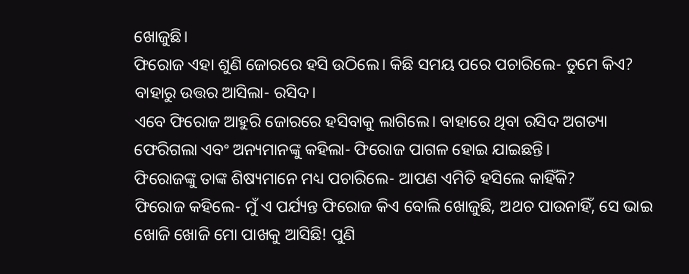ଖୋଜୁଛି।
ଫିରୋଜ ଏହା ଶୁଣି ଜୋରରେ ହସି ଉଠିଲେ। କିଛି ସମୟ ପରେ ପଚାରିଲେ- ତୁମେ କିଏ?
ବାହାରୁ ଉତ୍ତର ଆସିଲା- ରସିଦ।
ଏବେ ଫିରୋଜ ଆହୁରି ଜୋରରେ ହସିବାକୁ ଲାଗିଲେ। ବାହାରେ ଥିବା ରସିଦ ଅଗତ୍ୟା ଫେରିଗଲା ଏବଂ ଅନ୍ୟମାନଙ୍କୁ କହିଲା- ଫିରୋଜ ପାଗଳ ହୋଇ ଯାଇଛନ୍ତି।
ଫିରୋଜଙ୍କୁ ତାଙ୍କ ଶିଷ୍ୟମାନେ ମଧ୍ୟ ପଚାରିଲେ- ଆପଣ ଏମିତି ହସିଲେ କାହିଁକି?
ଫିରୋଜ କହିଲେ- ମୁଁ ଏ ପର୍ଯ୍ୟନ୍ତ ଫିରୋଜ କିଏ ବୋଲି ଖୋଜୁଛି, ଅଥଚ ପାଉନାହିଁ, ସେ ଭାଇ ଖୋଜି ଖୋଜି ମୋ ପାଖକୁ ଆସିଛି! ପୁଣି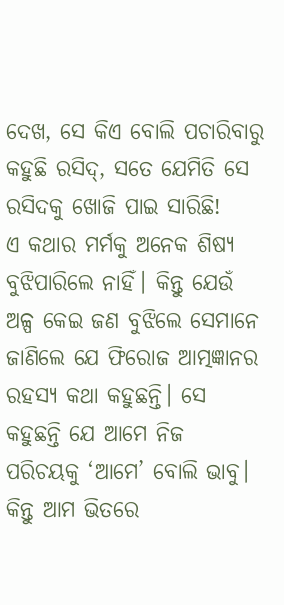ଦେଖ, ସେ କିଏ ବୋଲି ପଚାରିବାରୁ କହୁଛି ରସିଦ୍, ସତେ ଯେମିତି ସେ ରସିଦକୁ ଖୋଜି ପାଇ ସାରିଛି!
ଏ କଥାର ମର୍ମକୁ ଅନେକ ଶିଷ୍ୟ ବୁଝିପାରିଲେ ନାହିଁ। କିନ୍ତୁ ଯେଉଁ ଅଳ୍ପ କେଇ ଜଣ ବୁଝିଲେ ସେମାନେ ଜାଣିଲେ ଯେ ଫିରୋଜ ଆତ୍ମଜ୍ଞାନର ରହସ୍ୟ କଥା କହୁଛନ୍ତି। ସେ କହୁଛନ୍ତି ଯେ ଆମେ ନିଜ ପରିଚୟକୁ ‘ଆମେ’ ବୋଲି ଭାବୁ। କିନ୍ତୁ ଆମ ଭିତରେ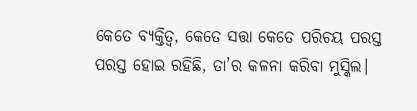କେତେ ବ୍ୟକ୍ତିତ୍ବ, କେତେ ସତ୍ତା କେତେ ପରିଚୟ ପରସ୍ତ ପରସ୍ତ ହୋଇ ରହିଛି, ତା’ର କଳନା କରିବା ମୁସ୍କିଲ।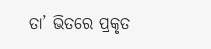ତା’ ଭିତରେ ପ୍ରକୃତ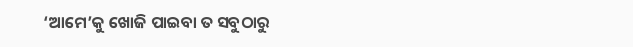‘ଆମେ’କୁ ଖୋଜି ପାଇବା ତ ସବୁଠାରୁ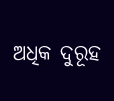ଅଧିକ ଦୁରୂହ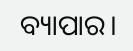ବ୍ୟାପାର।